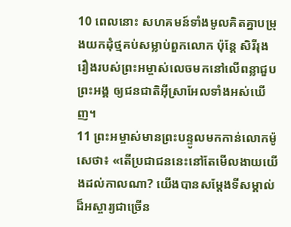10 ពេលនោះ សហគមន៍ទាំងមូលគិតគ្នាបម្រុងយកដុំថ្មគប់សម្លាប់ពួកលោក ប៉ុន្តែ សិរីរុងរឿងរបស់ព្រះអម្ចាស់លេចមកនៅលើពន្លាជួបព្រះអង្គ ឲ្យជនជាតិអ៊ីស្រាអែលទាំងអស់ឃើញ។
11 ព្រះអម្ចាស់មានព្រះបន្ទូលមកកាន់លោកម៉ូសេថា៖ «តើប្រជាជននេះនៅតែមើលងាយយើងដល់កាលណា? យើងបានសម្តែងទីសម្គាល់ដ៏អស្ចារ្យជាច្រើន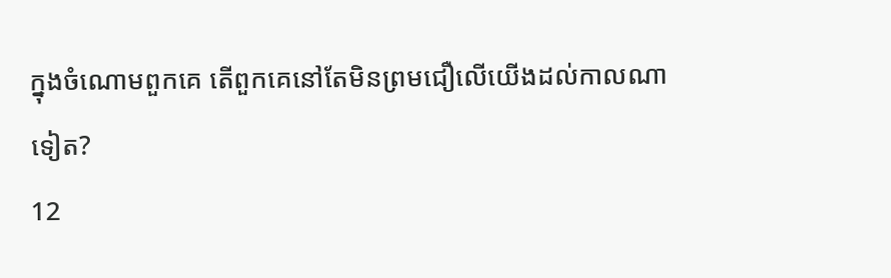ក្នុងចំណោមពួកគេ តើពួកគេនៅតែមិនព្រមជឿលើយើងដល់កាលណាទៀត?
12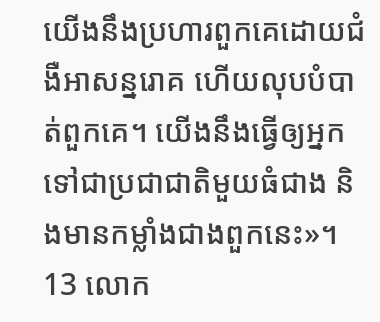យើងនឹងប្រហារពួកគេដោយជំងឺអាសន្នរោគ ហើយលុបបំបាត់ពួកគេ។ យើងនឹងធ្វើឲ្យអ្នកទៅជាប្រជាជាតិមួយធំជាង និងមានកម្លាំងជាងពួកនេះ»។
13 លោក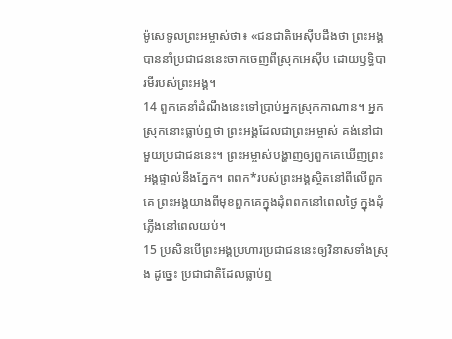ម៉ូសេទូលព្រះអម្ចាស់ថា៖ «ជនជាតិអេស៊ីបដឹងថា ព្រះអង្គបាននាំប្រជាជននេះចាកចេញពីស្រុកអេស៊ីប ដោយឫទ្ធិបារមីរបស់ព្រះអង្គ។
14 ពួកគេនាំដំណឹងនេះទៅប្រាប់អ្នកស្រុកកាណាន។ អ្នកស្រុកនោះធ្លាប់ឮថា ព្រះអង្គដែលជាព្រះអម្ចាស់ គង់នៅជាមួយប្រជាជននេះ។ ព្រះអម្ចាស់បង្ហាញឲ្យពួកគេឃើញព្រះអង្គផ្ទាល់នឹងភ្នែក។ ពពក*របស់ព្រះអង្គស្ថិតនៅពីលើពួកគេ ព្រះអង្គយាងពីមុខពួកគេក្នុងដុំពពកនៅពេលថ្ងៃ ក្នុងដុំភ្លើងនៅពេលយប់។
15 ប្រសិនបើព្រះអង្គប្រហារប្រជាជននេះឲ្យវិនាសទាំងស្រុង ដូច្នេះ ប្រជាជាតិដែលធ្លាប់ឮ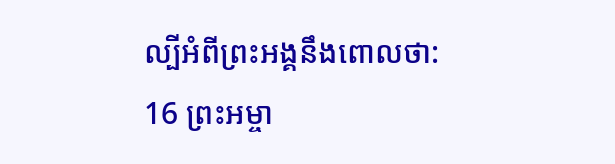ល្បីអំពីព្រះអង្គនឹងពោលថា:
16 ព្រះអម្ចា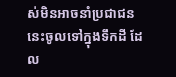ស់មិនអាចនាំប្រជាជននេះចូលទៅក្នុងទឹកដី ដែល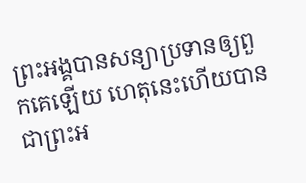ព្រះអង្គបានសន្យាប្រទានឲ្យពួកគេឡើយ ហេតុនេះហើយបានជាព្រះអ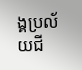ង្គប្រល័យជី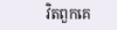វិតពួកគេ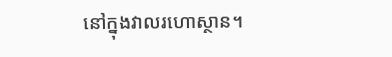នៅក្នុងវាលរហោស្ថាន។